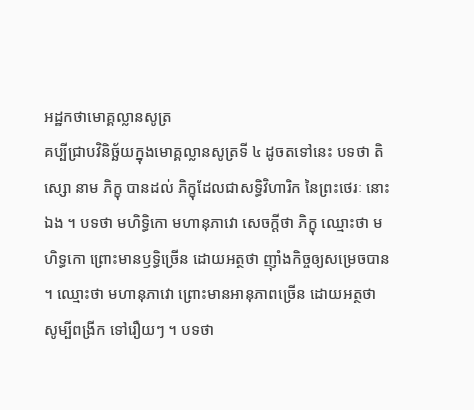អដ្ឋកថាមោគ្គល្លានសូត្រ
គប្បីជ្រាបវិនិច្ឆ័យក្នុងមោគ្គល្លានសូត្រទី ៤ ដូចតទៅនេះ បទថា តិស្សោ នាម ភិក្ខុ បានដល់ ភិក្ខុដែលជាសទ្ធិវិហារិក នៃព្រះថេរៈ នោះឯង ។ បទថា មហិទ្ធិកោ មហានុភាវោ សេចក្តីថា ភិក្ខុ ឈ្មោះថា មហិទ្ធកោ ព្រោះមានឫទ្ធិច្រើន ដោយអត្ថថា ញ៉ាំងកិច្ចឲ្យសម្រេចបាន ។ ឈ្មោះថា មហានុភាវោ ព្រោះមានអានុភាពច្រើន ដោយអត្ថថា សូម្បីពង្រីក ទៅរឿយៗ ។ បទថា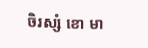ចិរស្សំ ខោ មា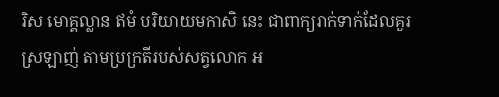រិស មោគ្គល្លាន ឥមំ បរិយាយមកាសិ នេះ ជាពាក្យរាក់ទាក់ដែលគួរស្រឡាញ់ តាមប្រក្រតីរបស់សត្វលោក អ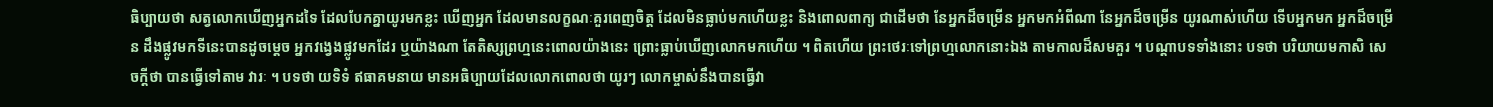ធិប្បាយថា សត្វលោកឃើញអ្នកដទៃ ដែលបែកគ្នាយូរមកខ្លះ ឃើញអ្នក ដែលមានលក្ខណៈគួរពេញចិត្ត ដែលមិនធ្លាប់មកហើយខ្លះ និងពោលពាក្យ ជាដើមថា នែអ្នកដ៏ចម្រើន អ្នកមកអំពីណា នែអ្នកដ៏ចម្រើន យូរណាស់ហើយ ទើបអ្នកមក អ្នកដ៏ចម្រើន ដឹងផ្លូវមកទីនេះបានដូចម្តេច អ្នកវង្វេងផ្លូវមកដែរ ឬយ៉ាងណា តែតិស្សព្រហ្មនេះពោលយ៉ាងនេះ ព្រោះធ្លាប់ឃើញលោកមកហើយ ។ ពិតហើយ ព្រះថេរៈទៅព្រហ្មលោកនោះឯង តាមកាលដ៏សមគួរ ។ បណ្តាបទទាំងនោះ បទថា បរិយាយមកាសិ សេចក្តីថា បានធ្វើទៅតាម វារៈ ។ បទថា យទិទំ ឥធាគមនាយ មានអធិប្បាយដែលលោកពោលថា យូរៗ លោកម្ចាស់នឹងបានធ្វើវា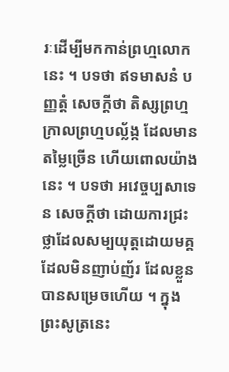រៈដើម្បីមកកាន់ព្រហ្មលោកនេះ ។ បទថា ឥទមាសនំ បញ្ញត្តំ សេចក្តីថា តិស្សព្រហ្មក្រាលព្រហ្មបល្ល័ង្ក ដែលមានតម្លៃច្រើន ហើយពោលយ៉ាងនេះ ។ បទថា អវេច្ចប្បសាទេន សេចក្តីថា ដោយការជ្រះថ្លាដែលសម្បយុត្តដោយមគ្គ ដែលមិនញាប់ញ័រ ដែលខ្លួនបានសម្រេចហើយ ។ ក្នុងព្រះសូត្រនេះ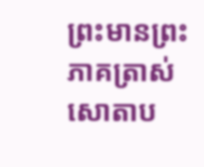ព្រះមានព្រះភាគត្រាស់ សោតាប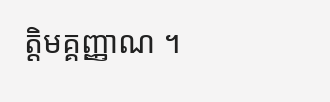ត្តិមគ្គញ្ញាណ ។